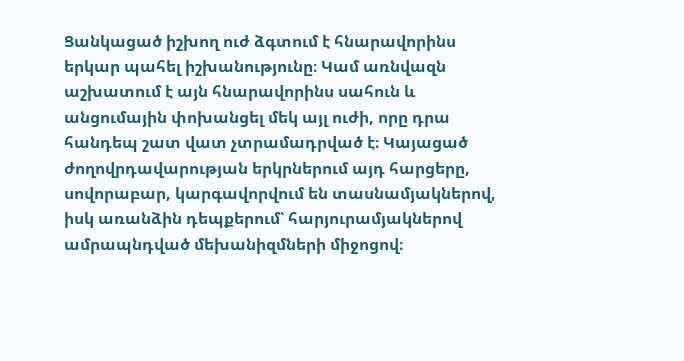Ցանկացած իշխող ուժ ձգտում է հնարավորինս երկար պահել իշխանությունը։ Կամ առնվազն աշխատում է այն հնարավորինս սահուն և անցումային փոխանցել մեկ այլ ուժի, որը դրա հանդեպ շատ վատ չտրամադրված է։ Կայացած ժողովրդավարության երկրներում այդ հարցերը, սովորաբար, կարգավորվում են տասնամյակներով, իսկ առանձին դեպքերում՝ հարյուրամյակներով ամրապնդված մեխանիզմների միջոցով։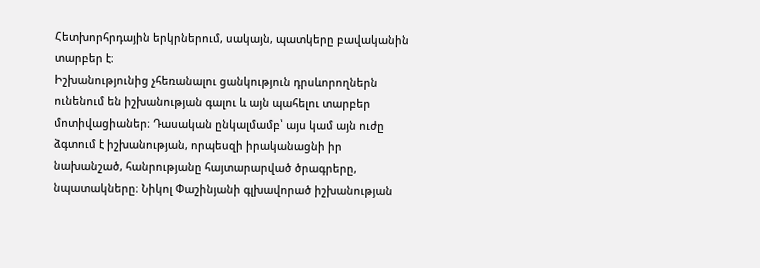Հետխորհրդային երկրներում, սակայն, պատկերը բավականին տարբեր է։
Իշխանությունից չհեռանալու ցանկություն դրսևորողներն ունենում են իշխանության գալու և այն պահելու տարբեր մոտիվացիաներ։ Դասական ընկալմամբ՝ այս կամ այն ուժը ձգտում է իշխանության, որպեսզի իրականացնի իր նախանշած, հանրությանը հայտարարված ծրագրերը, նպատակները։ Նիկոլ Փաշինյանի գլխավորած իշխանության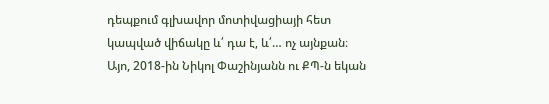դեպքում գլխավոր մոտիվացիայի հետ կապված վիճակը և՛ դա է, և՛… ոչ այնքան։
Այո, 2018-ին Նիկոլ Փաշինյանն ու ՔՊ-ն եկան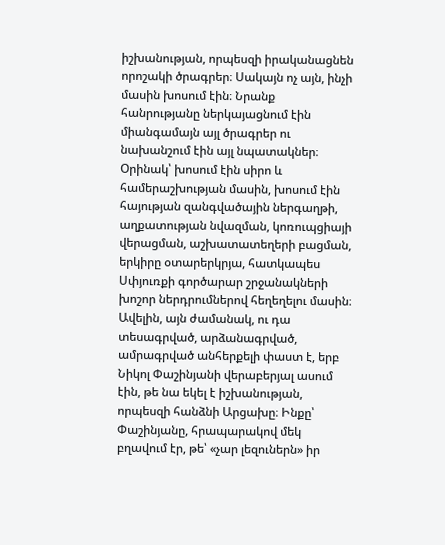իշխանության, որպեսզի իրականացնեն որոշակի ծրագրեր։ Սակայն ոչ այն, ինչի մասին խոսում էին։ Նրանք հանրությանը ներկայացնում էին միանգամայն այլ ծրագրեր ու նախանշում էին այլ նպատակներ։ Օրինակ՝ խոսում էին սիրո և համերաշխության մասին, խոսում էին հայության զանգվածային ներգաղթի, աղքատության նվազման, կոռուպցիայի վերացման, աշխատատեղերի բացման, երկիրը օտարերկրյա, հատկապես Սփյուռքի գործարար շրջանակների խոշոր ներդրումներով հեղեղելու մասին։
Ավելին, այն ժամանակ, ու դա տեսագրված, արձանագրված, ամրագրված անհերքելի փաստ է, երբ Նիկոլ Փաշինյանի վերաբերյալ ասում էին, թե նա եկել է իշխանության, որպեսզի հանձնի Արցախը։ Ինքը՝ Փաշինյանը, հրապարակով մեկ բղավում էր, թե՝ «չար լեզուներն» իր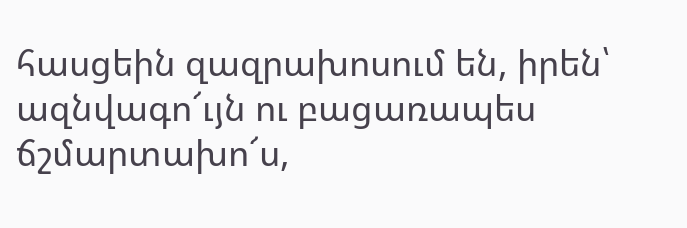հասցեին զազրախոսում են, իրեն՝ ազնվագո՜ւյն ու բացառապես ճշմարտախո՜ս,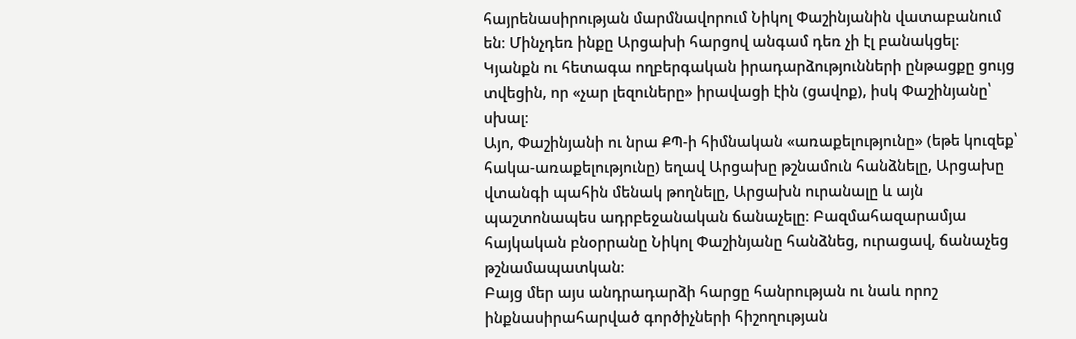հայրենասիրության մարմնավորում Նիկոլ Փաշինյանին վատաբանում են։ Մինչդեռ ինքը Արցախի հարցով անգամ դեռ չի էլ բանակցել։
Կյանքն ու հետագա ողբերգական իրադարձությունների ընթացքը ցույց տվեցին, որ «չար լեզուները» իրավացի էին (ցավոք), իսկ Փաշինյանը՝ սխալ։
Այո, Փաշինյանի ու նրա ՔՊ-ի հիմնական «առաքելությունը» (եթե կուզեք՝ հակա-առաքելությունը) եղավ Արցախը թշնամուն հանձնելը, Արցախը վտանգի պահին մենակ թողնելը, Արցախն ուրանալը և այն պաշտոնապես ադրբեջանական ճանաչելը։ Բազմահազարամյա հայկական բնօրրանը Նիկոլ Փաշինյանը հանձնեց, ուրացավ, ճանաչեց թշնամապատկան։
Բայց մեր այս անդրադարձի հարցը հանրության ու նաև որոշ ինքնասիրահարված գործիչների հիշողության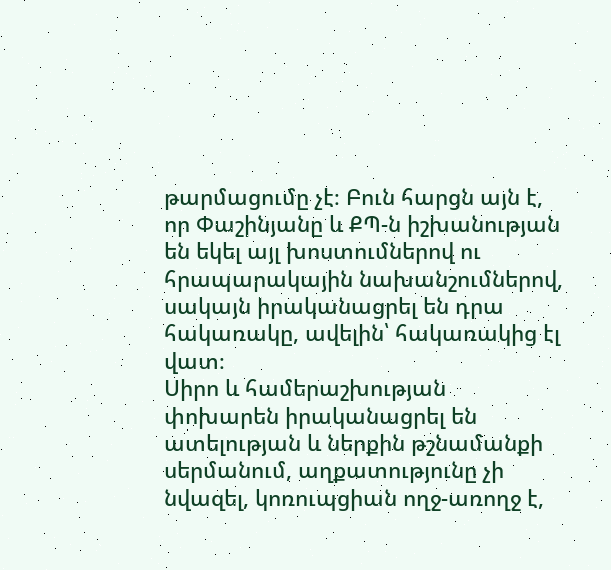թարմացումը չէ։ Բուն հարցն այն է, որ Փաշինյանը և ՔՊ-ն իշխանության են եկել այլ խոստումներով ու հրապարակային նախանշումներով, սակայն իրականացրել են դրա հակառակը, ավելին՝ հակառակից էլ վատ։
Սիրո և համերաշխության փոխարեն իրականացրել են ատելության և ներքին թշնամանքի սերմանում, աղքատությունը չի նվազել, կոռուպցիան ողջ-առողջ է,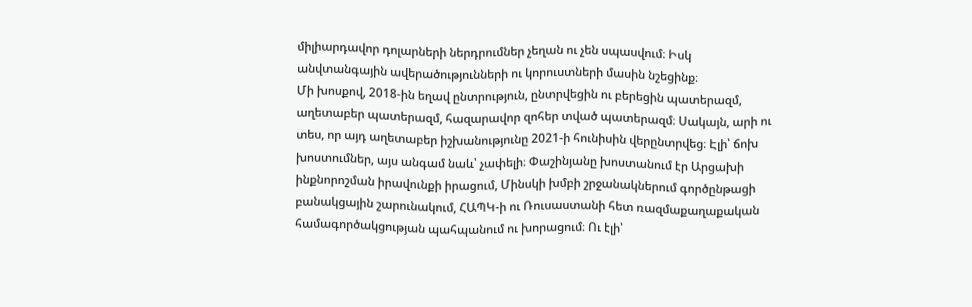միլիարդավոր դոլարների ներդրումներ չեղան ու չեն սպասվում։ Իսկ անվտանգային ավերածությունների ու կորուստների մասին նշեցինք։
Մի խոսքով, 2018-ին եղավ ընտրություն, ընտրվեցին ու բերեցին պատերազմ, աղետաբեր պատերազմ, հազարավոր զոհեր տված պատերազմ։ Սակայն, արի ու տես, որ այդ աղետաբեր իշխանությունը 2021-ի հունիսին վերընտրվեց։ Էլի՝ ճոխ խոստումներ, այս անգամ նաև՝ չափելի։ Փաշինյանը խոստանում էր Արցախի ինքնորոշման իրավունքի իրացում, Մինսկի խմբի շրջանակներում գործընթացի բանակցային շարունակում, ՀԱՊԿ-ի ու Ռուսաստանի հետ ռազմաքաղաքական համագործակցության պահպանում ու խորացում։ Ու էլի՝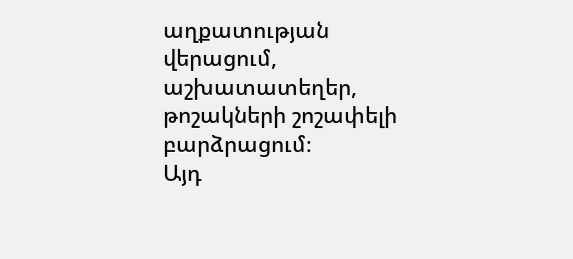աղքատության վերացում, աշխատատեղեր, թոշակների շոշափելի բարձրացում։
Այդ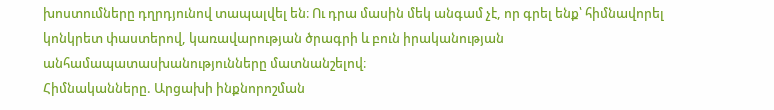խոստումները դղրդյունով տապալվել են։ Ու դրա մասին մեկ անգամ չէ, որ գրել ենք՝ հիմնավորել կոնկրետ փաստերով, կառավարության ծրագրի և բուն իրականության անհամապատասխանությունները մատնանշելով։
Հիմնականները. Արցախի ինքնորոշման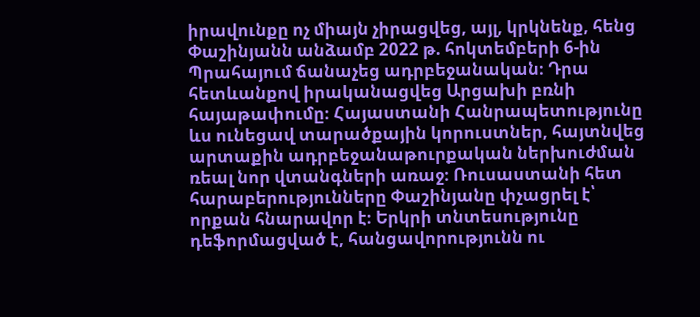իրավունքը ոչ միայն չիրացվեց, այլ, կրկնենք, հենց Փաշինյանն անձամբ 2022 թ. հոկտեմբերի 6-ին Պրահայում ճանաչեց ադրբեջանական։ Դրա հետևանքով իրականացվեց Արցախի բռնի հայաթափումը։ Հայաստանի Հանրապետությունը ևս ունեցավ տարածքային կորուստներ, հայտնվեց արտաքին ադրբեջանաթուրքական ներխուժման ռեալ նոր վտանգների առաջ։ Ռուսաստանի հետ հարաբերությունները Փաշինյանը փչացրել է՝ որքան հնարավոր է։ Երկրի տնտեսությունը դեֆորմացված է, հանցավորությունն ու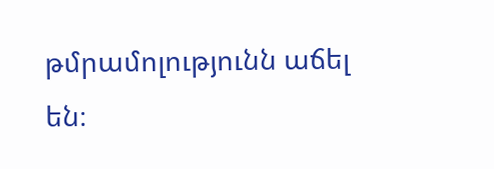թմրամոլությունն աճել են։